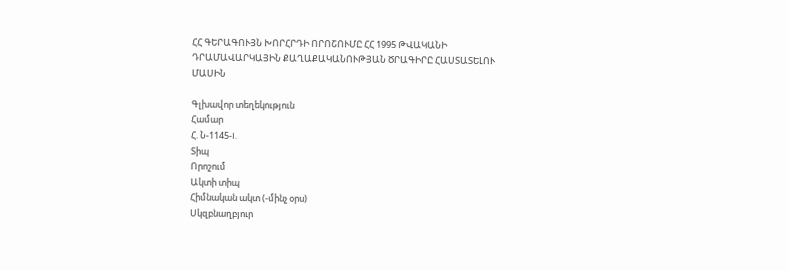ՀՀ ԳԵՐԱԳՈՒՅՆ ԽՈՐՀՐԴԻ ՈՐՈՇՈՒՄԸ ՀՀ 1995 ԹՎԱԿԱՆԻ ԴՐԱՄԱՎԱՐԿԱՅԻՆ ՔԱՂԱՔԱԿԱՆՈՒԹՅԱՆ ԾՐԱԳԻՐԸ ՀԱՍՏԱՏԵԼՈՒ ՄԱՍԻՆ

Գլխավոր տեղեկություն
Համար
Հ. Ն-1145-I.
Տիպ
Որոշում
Ակտի տիպ
Հիմնական ակտ (-մինչ օրս)
Սկզբնաղբյուր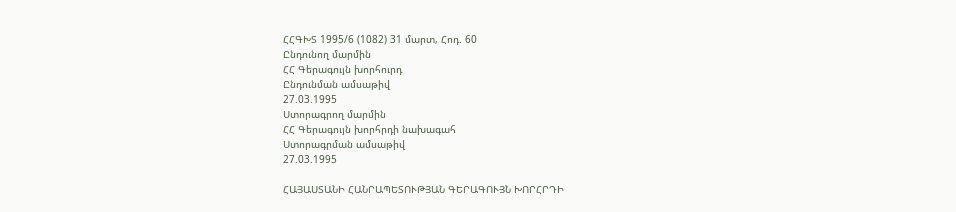ՀՀԳԽՏ 1995/6 (1082) 31 մարտ, Հոդ. 60
Ընդունող մարմին
ՀՀ Գերագույն խորհուրդ
Ընդունման ամսաթիվ
27.03.1995
Ստորագրող մարմին
ՀՀ Գերագույն խորհրդի նախագահ
Ստորագրման ամսաթիվ
27.03.1995

ՀԱՅԱՍՏԱՆԻ ՀԱՆՐԱՊԵՏՈՒԹՅԱՆ ԳԵՐԱԳՈՒՅՆ ԽՈՐՀՐԴԻ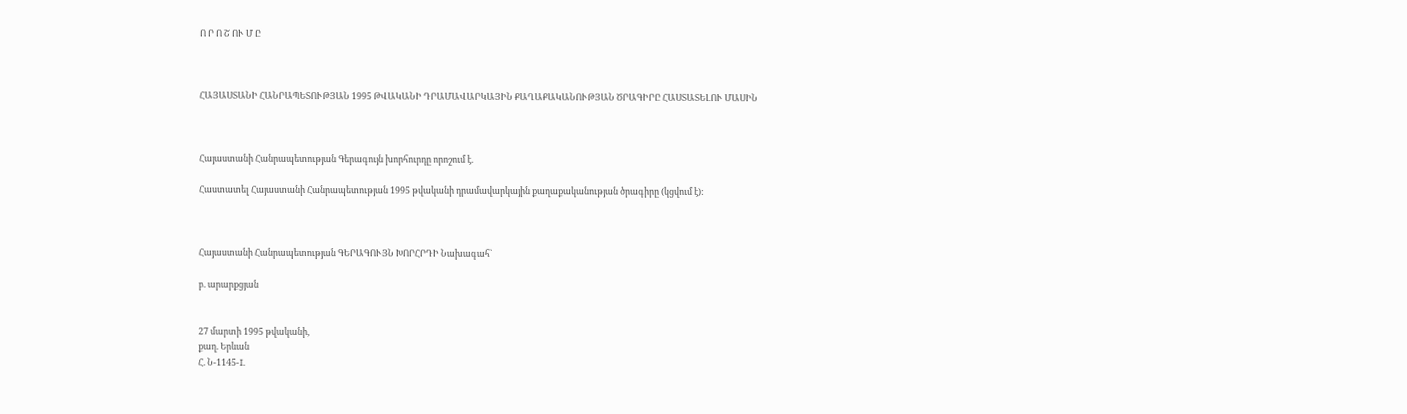Ո Ր Ո Շ ՈՒ Մ Ը



ՀԱՅԱՍՏԱՆԻ ՀԱՆՐԱՊԵՏՈՒԹՅԱՆ 1995 ԹՎԱԿԱՆԻ ԴՐԱՄԱՎԱՐԿԱՅԻՆ ՔԱՂԱՔԱԿԱՆՈՒԹՅԱՆ ԾՐԱԳԻՐԸ ՀԱՍՏԱՏԵԼՈՒ ՄԱՍԻՆ



Հայաստանի Հանրապետության Գերագույն խորհուրդը որոշում է.

Հաստատել Հայաստանի Հանրապետության 1995 թվականի դրամավարկային քաղաքականության ծրագիրը (կցվում է):



Հայաստանի Հանրապետության ԳԵՐԱԳՈՒՅՆ ԽՈՐՀՐԴԻ Նախագահ`

բ. արարքցյան


27 մարտի 1995 թվականի,
քաղ. Երևան
Հ. Ն-1145-I.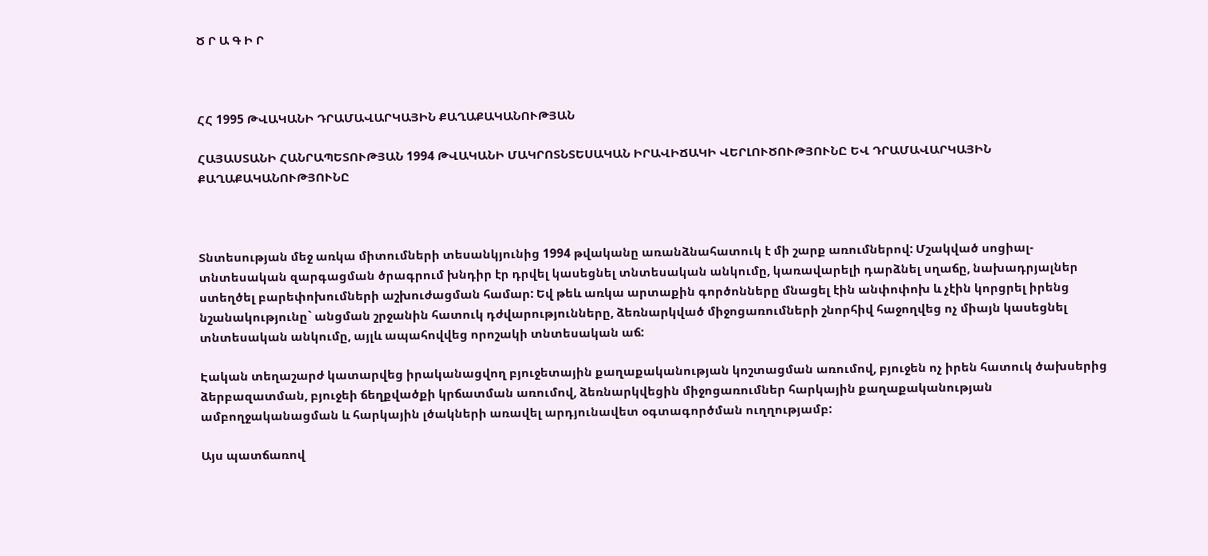Ծ Ր Ա Գ Ի Ր



ՀՀ 1995 ԹՎԱԿԱՆԻ ԴՐԱՄԱՎԱՐԿԱՅԻՆ ՔԱՂԱՔԱԿԱՆՈՒԹՅԱՆ

ՀԱՅԱՍՏԱՆԻ ՀԱՆՐԱՊԵՏՈՒԹՅԱՆ 1994 ԹՎԱԿԱՆԻ ՄԱԿՐՈՏՆՏԵՍԱԿԱՆ ԻՐԱՎԻՃԱԿԻ ՎԵՐԼՈՒԾՈՒԹՅՈՒՆԸ ԵՎ ԴՐԱՄԱՎԱՐԿԱՅԻՆ ՔԱՂԱՔԱԿԱՆՈՒԹՅՈՒՆԸ



Տնտեսության մեջ առկա միտումների տեսանկյունից 1994 թվականը առանձնահատուկ է մի շարք առումներով: Մշակված սոցիալ-տնտեսական զարգացման ծրագրում խնդիր էր դրվել կասեցնել տնտեսական անկումը, կառավարելի դարձնել սղաճը, նախադրյալներ ստեղծել բարեփոխումների աշխուժացման համար: Եվ թեև առկա արտաքին գործոնները մնացել էին անփոփոխ և չէին կորցրել իրենց նշանակությունը` անցման շրջանին հատուկ դժվարությունները, ձեռնարկված միջոցառումների շնորհիվ հաջողվեց ոչ միայն կասեցնել տնտեսական անկումը, այլև ապահովվեց որոշակի տնտեսական աճ:

Էական տեղաշարժ կատարվեց իրականացվող բյուջետային քաղաքականության կոշտացման առումով, բյուջեն ոչ իրեն հատուկ ծախսերից ձերբազատման, բյուջեի ճեղքվածքի կրճատման առումով, ձեռնարկվեցին միջոցառումներ հարկային քաղաքականության ամբողջականացման և հարկային լծակների առավել արդյունավետ օգտագործման ուղղությամբ:

Այս պատճառով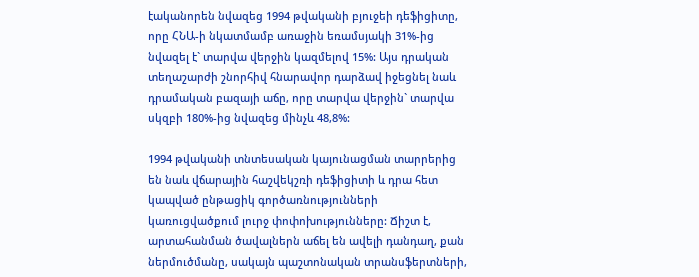էականորեն նվազեց 1994 թվականի բյուջեի դեֆիցիտը, որը ՀՆԱ-ի նկատմամբ առաջին եռամսյակի 31%-ից նվազել է` տարվա վերջին կազմելով 15%: Այս դրական տեղաշարժի շնորհիվ հնարավոր դարձավ իջեցնել նաև դրամական բազայի աճը, որը տարվա վերջին` տարվա սկզբի 180%-ից նվազեց մինչև 48,8%:

1994 թվականի տնտեսական կայունացման տարրերից են նաև վճարային հաշվեկշռի դեֆիցիտի և դրա հետ կապված ընթացիկ գործառնությունների կառուցվածքում լուրջ փոփոխությունները: Ճիշտ է, արտահանման ծավալներն աճել են ավելի դանդաղ, քան ներմուծմանը, սակայն պաշտոնական տրանսֆերտների,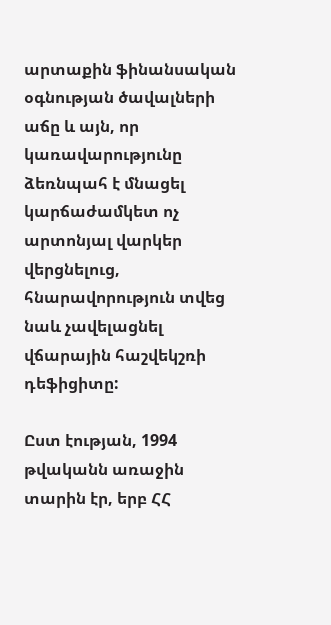արտաքին ֆինանսական օգնության ծավալների աճը և այն, որ կառավարությունը ձեռնպահ է մնացել կարճաժամկետ ոչ արտոնյալ վարկեր վերցնելուց, հնարավորություն տվեց նաև չավելացնել վճարային հաշվեկշռի դեֆիցիտը:

Ըստ էության, 1994 թվականն առաջին տարին էր, երբ ՀՀ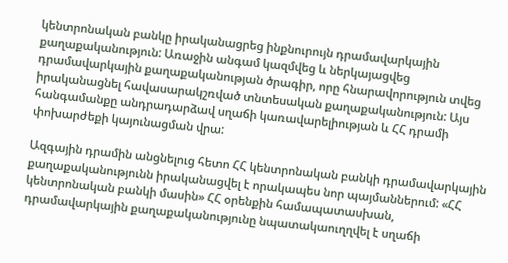կենտրոնական բանկը իրականացրեց ինքնուրույն դրամավարկային քաղաքականություն: Առաջին անգամ կազմվեց և ներկայացվեց դրամավարկային քաղաքականության ծրագիր, որը հնարավորություն տվեց իրականացնել հավասարակշռված տնտեսական քաղաքականություն: Այս հանգամանքը անդրադարձավ սղաճի կառավարելիության և ՀՀ դրամի փոխարժեքի կայունացման վրա:

Ազգային դրամին անցնելուց հետո ՀՀ կենտրոնական բանկի դրամավարկային քաղաքականությունն իրականացվել է որակապես նոր պայմաններում: «ՀՀ կենտրոնական բանկի մասին» ՀՀ օրենքին համապատասխան, դրամավարկային քաղաքականությունը նպատակաուղղվել է սղաճի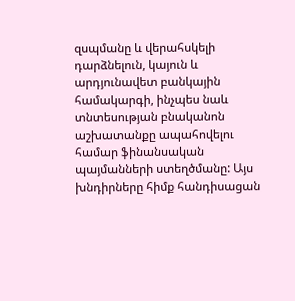զսպմանը և վերահսկելի դարձնելուն, կայուն և արդյունավետ բանկային համակարգի, ինչպես նաև տնտեսության բնականոն աշխատանքը ապահովելու համար ֆինանսական պայմանների ստեղծմանը: Այս խնդիրները հիմք հանդիսացան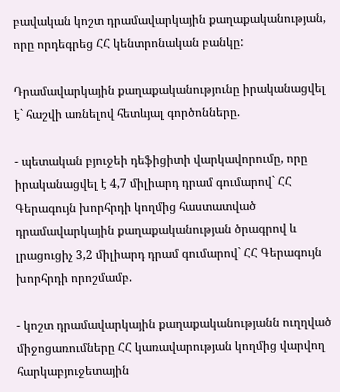բավական կոշտ դրամավարկային քաղաքականության, որը որդեգրեց ՀՀ կենտրոնական բանկը:

Դրամավարկային քաղաքականությունը իրականացվել է` հաշվի առնելով հետևյալ գործոնները.

- պետական բյուջեի դեֆիցիտի վարկավորումը, որը իրականացվել է 4,7 միլիարդ դրամ գումարով` ՀՀ Գերագույն խորհրդի կողմից հաստատված դրամավարկային քաղաքականության ծրագրով և լրացուցիչ 3,2 միլիարդ դրամ գումարով` ՀՀ Գերագույն խորհրդի որոշմամբ.

- կոշտ դրամավարկային քաղաքականությանն ուղղված միջոցառումները ՀՀ կառավարության կողմից վարվող հարկաբյուջետային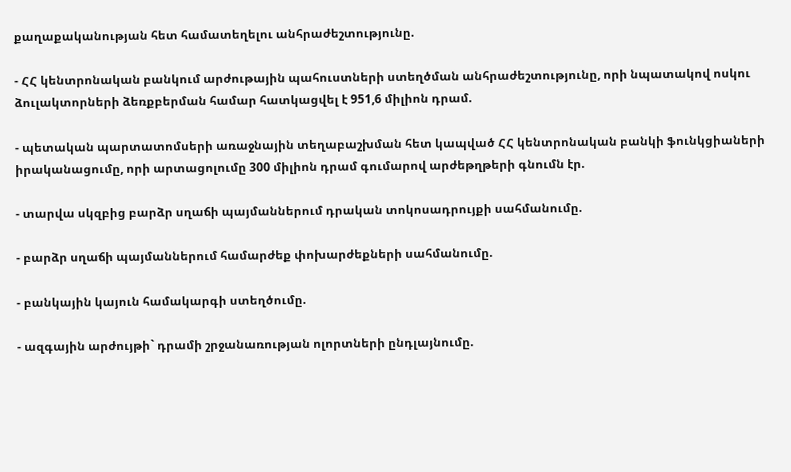քաղաքականության հետ համատեղելու անհրաժեշտությունը.

- ՀՀ կենտրոնական բանկում արժութային պահուստների ստեղծման անհրաժեշտությունը, որի նպատակով ոսկու ձուլակտորների ձեռքբերման համար հատկացվել է 951,6 միլիոն դրամ.

- պետական պարտատոմսերի առաջնային տեղաբաշխման հետ կապված ՀՀ կենտրոնական բանկի ֆունկցիաների իրականացումը, որի արտացոլումը 300 միլիոն դրամ գումարով արժեթղթերի գնումն էր.

- տարվա սկզբից բարձր սղաճի պայմաններում դրական տոկոսադրույքի սահմանումը.

- բարձր սղաճի պայմաններում համարժեք փոխարժեքների սահմանումը.

- բանկային կայուն համակարգի ստեղծումը.

- ազգային արժույթի` դրամի շրջանառության ոլորտների ընդլայնումը.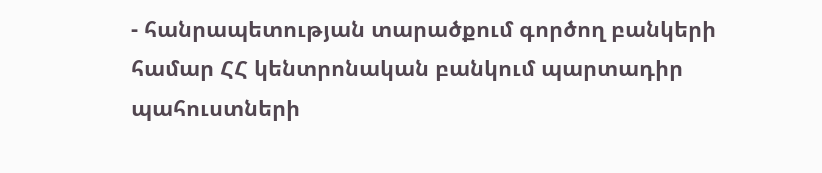- հանրապետության տարածքում գործող բանկերի համար ՀՀ կենտրոնական բանկում պարտադիր պահուստների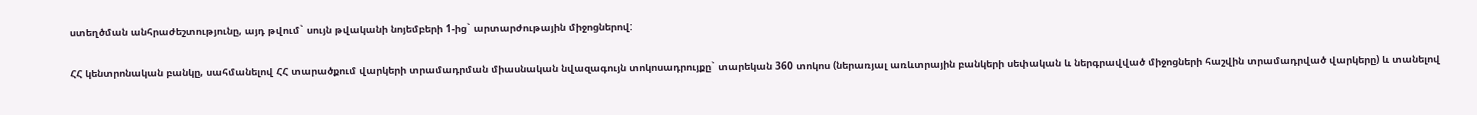ստեղծման անհրաժեշտությունը, այդ թվում` սույն թվականի նոյեմբերի 1-ից` արտարժութային միջոցներով:

ՀՀ կենտրոնական բանկը, սահմանելով ՀՀ տարածքում վարկերի տրամադրման միասնական նվազագույն տոկոսադրույքը` տարեկան 360 տոկոս (ներառյալ առևտրային բանկերի սեփական և ներգրավված միջոցների հաշվին տրամադրված վարկերը) և տանելով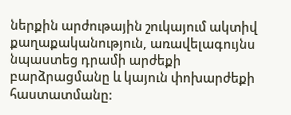ներքին արժութային շուկայում ակտիվ քաղաքականություն, առավելագույնս նպաստեց դրամի արժեքի բարձրացմանը և կայուն փոխարժեքի հաստատմանը: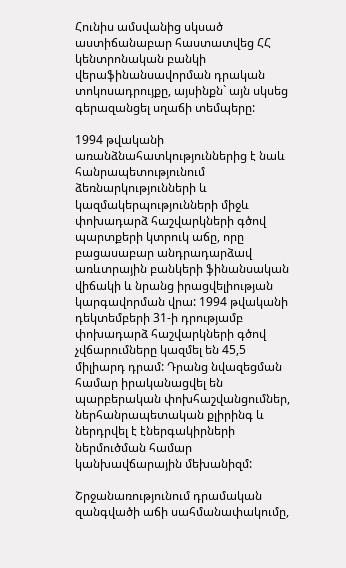Հունիս ամսվանից սկսած աստիճանաբար հաստատվեց ՀՀ կենտրոնական բանկի վերաֆինանսավորման դրական տոկոսադրույքը, այսինքն` այն սկսեց գերազանցել սղաճի տեմպերը:

1994 թվականի առանձնահատկություններից է նաև հանրապետությունում ձեռնարկությունների և կազմակերպությունների միջև փոխադարձ հաշվարկների գծով պարտքերի կտրուկ աճը, որը բացասաբար անդրադարձավ առևտրային բանկերի ֆինանսական վիճակի և նրանց իրացվելիության կարգավորման վրա: 1994 թվականի դեկտեմբերի 31-ի դրությամբ փոխադարձ հաշվարկների գծով չվճարումները կազմել են 45,5 միլիարդ դրամ: Դրանց նվազեցման համար իրականացվել են պարբերական փոխհաշվանցումներ, ներհանրապետական քլիրինգ և ներդրվել է էներգակիրների ներմուծման համար կանխավճարային մեխանիզմ:

Շրջանառությունում դրամական զանգվածի աճի սահմանափակումը,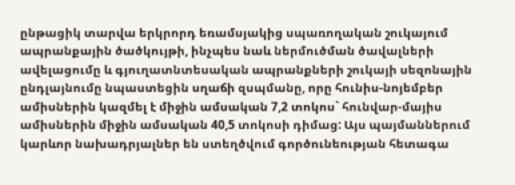ընթացիկ տարվա երկրորդ եռամսյակից սպառողական շուկայում ապրանքային ծածկույթի, ինչպես նաև ներմուծման ծավալների ավելացումը և գյուղատնտեսական ապրանքների շուկայի սեզոնային ընդլայնումը նպաստեցին սղաճի զսպմանը, որը հունիս-նոյեմբեր ամիսներին կազմել է միջին ամսական 7,2 տոկոս` հունվար-մայիս ամիսներին միջին ամսական 40,5 տոկոսի դիմաց: Այս պայմաններում կարևոր նախադրյալներ են ստեղծվում գործունեության հետագա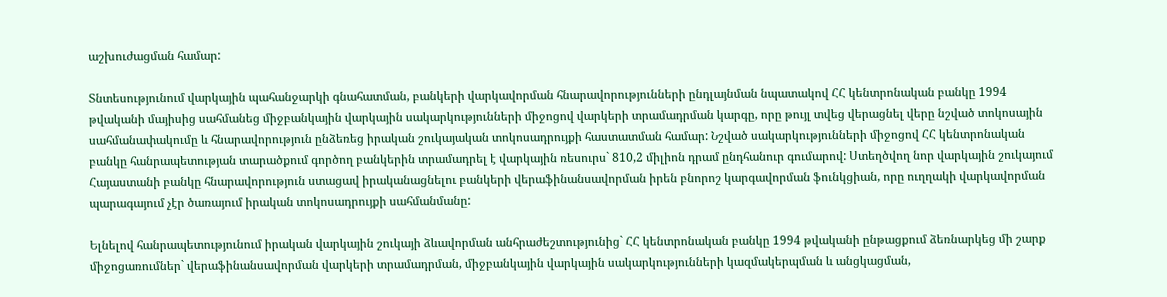աշխուժացման համար:

Տնտեսությունում վարկային պահանջարկի գնահատման, բանկերի վարկավորման հնարավորությունների ընդլայնման նպատակով ՀՀ կենտրոնական բանկը 1994 թվականի մայիսից սահմանեց միջբանկային վարկային սակարկությունների միջոցով վարկերի տրամադրման կարգը, որը թույլ տվեց վերացնել վերը նշված տոկոսային սահմանափակումը և հնարավորություն ընձեռեց իրական շուկայական տոկոսադրույքի հաստատման համար: Նշված սակարկությունների միջոցով ՀՀ կենտրոնական բանկը հանրապետության տարածքում գործող բանկերին տրամադրել է վարկային ռեսուրս` 810,2 միլիոն դրամ ընդհանուր գումարով: Ստեղծվող նոր վարկային շուկայում Հայաստանի բանկը հնարավորություն ստացավ իրականացնելու բանկերի վերաֆինանսավորման իրեն բնորոշ կարգավորման ֆունկցիան, որը ուղղակի վարկավորման պարագայում չէր ծառայում իրական տոկոսադրույքի սահմանմանը:

Ելնելով հանրապետությունում իրական վարկային շուկայի ձևավորման անհրաժեշտությունից` ՀՀ կենտրոնական բանկը 1994 թվականի ընթացքում ձեռնարկեց մի շարք միջոցառումներ` վերաֆինանսավորման վարկերի տրամադրման, միջբանկային վարկային սակարկությունների կազմակերպման և անցկացման,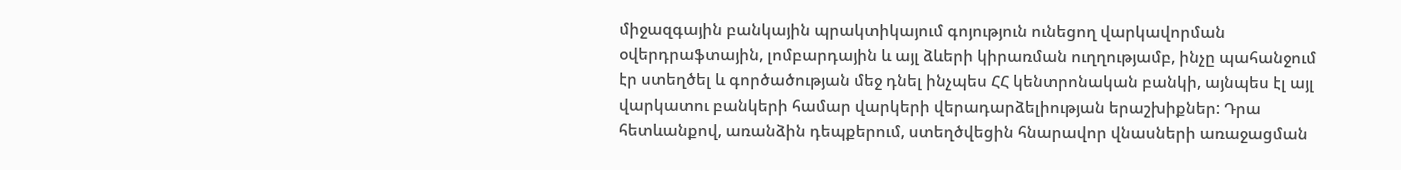միջազգային բանկային պրակտիկայում գոյություն ունեցող վարկավորման օվերդրաֆտային, լոմբարդային և այլ ձևերի կիրառման ուղղությամբ, ինչը պահանջում էր ստեղծել և գործածության մեջ դնել ինչպես ՀՀ կենտրոնական բանկի, այնպես էլ այլ վարկատու բանկերի համար վարկերի վերադարձելիության երաշխիքներ: Դրա հետևանքով, առանձին դեպքերում, ստեղծվեցին հնարավոր վնասների առաջացման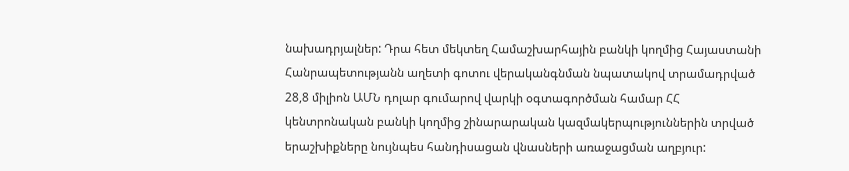նախադրյալներ: Դրա հետ մեկտեղ Համաշխարհային բանկի կողմից Հայաստանի Հանրապետությանն աղետի գոտու վերականգնման նպատակով տրամադրված 28,8 միլիոն ԱՄՆ դոլար գումարով վարկի օգտագործման համար ՀՀ կենտրոնական բանկի կողմից շինարարական կազմակերպություններին տրված երաշխիքները նույնպես հանդիսացան վնասների առաջացման աղբյուր: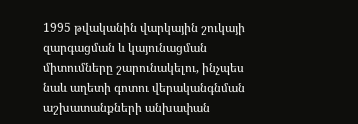1995 թվականին վարկային շուկայի զարգացման և կայունացման միտումները շարունակելու, ինչպես նաև աղետի գոտու վերականգնման աշխատանքների անխափան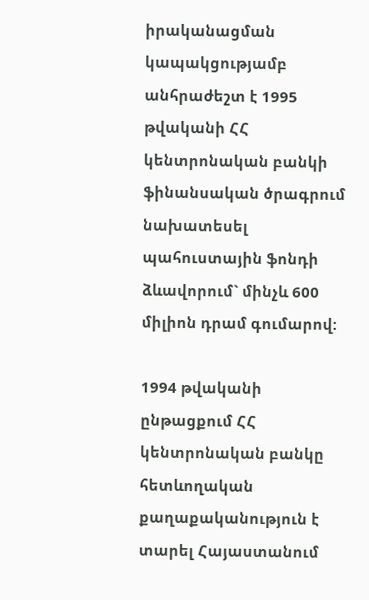իրականացման կապակցությամբ անհրաժեշտ է 1995 թվականի ՀՀ կենտրոնական բանկի ֆինանսական ծրագրում նախատեսել պահուստային ֆոնդի ձևավորում` մինչև 600 միլիոն դրամ գումարով:

1994 թվականի ընթացքում ՀՀ կենտրոնական բանկը հետևողական քաղաքականություն է տարել Հայաստանում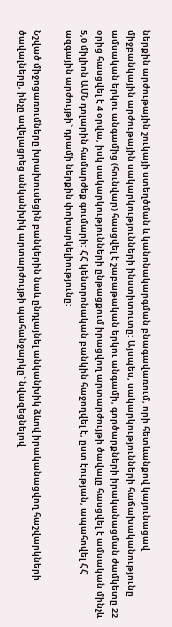ներքին արժութային շուկայի ստեղծման և կանոնակարգման բնագավառում, որի հետևանքով կայունացավ միջբանկային արժութային սակարկությունների ինստիտուտը: Այսպես, սակարկությունների հաճախականությունը ամսական երկու անգամից (հունվար) հասցվել է շաբաթական երկու անգամի, գործարքների իրականացման ժամկետը 22 օրից հասցվել է 4 օրվա, իսկ սակարկությունների ընթացքում իրացվող արտարժույթի ծավալը հասցվել է ամսական մինչև 5,0 միլիոն ԱՄՆ դոլարին համարժեք գումարի: ՀՀ կենտրոնական բանկին հաջողվել է, ըստ էության, ապահովել ՀՀ ազգային արժույթի` դրամի ներքին փոխարկելիությունը:

Նշված միջոցառումները խրախուսեցին բանկերին նաև ընդլայնել անկանխիկ ձևով իրականացվող հաշվարկների ծավալները, ինչը ավելացրեց անկանխիկ արտարժույթի պահանջարկը` նվազեցնելով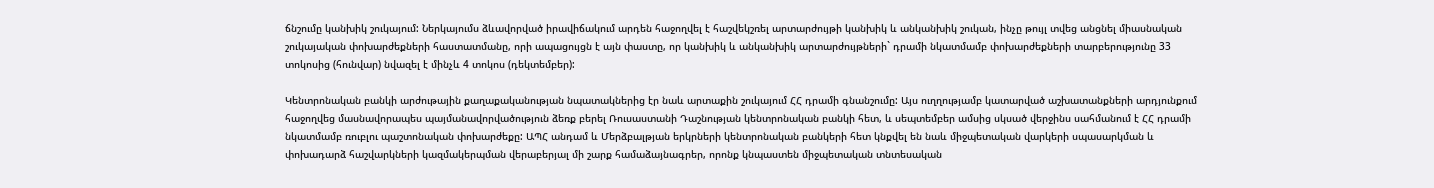ճնշումը կանխիկ շուկայում: Ներկայումս ձևավորված իրավիճակում արդեն հաջողվել է հաշվեկշռել արտարժույթի կանխիկ և անկանխիկ շուկան, ինչը թույլ տվեց անցնել միասնական շուկայական փոխարժեքների հաստատմանը, որի ապացույցն է այն փաստը, որ կանխիկ և անկանխիկ արտարժույթների` դրամի նկատմամբ փոխարժեքների տարբերությունը 33 տոկոսից (հունվար) նվազել է մինչև 4 տոկոս (դեկտեմբեր):

Կենտրոնական բանկի արժութային քաղաքականության նպատակներից էր նաև արտաքին շուկայում ՀՀ դրամի գնանշումը: Այս ուղղությամբ կատարված աշխատանքների արդյունքում հաջողվեց մասնավորապես պայմանավորվածություն ձեռք բերել Ռուսաստանի Դաշնության կենտրոնական բանկի հետ, և սեպտեմբեր ամսից սկսած վերջինս սահմանում է ՀՀ դրամի նկատմամբ ռուբլու պաշտոնական փոխարժեքը: ԱՊՀ անդամ և Մերձբալթյան երկրների կենտրոնական բանկերի հետ կնքվել են նաև միջպետական վարկերի սպասարկման և փոխադարձ հաշվարկների կազմակերպման վերաբերյալ մի շարք համաձայնագրեր, որոնք կնպաստեն միջպետական տնտեսական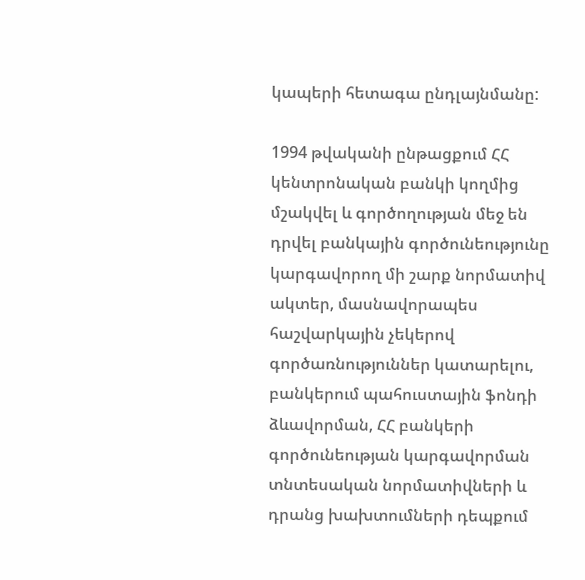կապերի հետագա ընդլայնմանը:

1994 թվականի ընթացքում ՀՀ կենտրոնական բանկի կողմից մշակվել և գործողության մեջ են դրվել բանկային գործունեությունը կարգավորող մի շարք նորմատիվ ակտեր, մասնավորապես հաշվարկային չեկերով գործառնություններ կատարելու, բանկերում պահուստային ֆոնդի ձևավորման, ՀՀ բանկերի գործունեության կարգավորման տնտեսական նորմատիվների և դրանց խախտումների դեպքում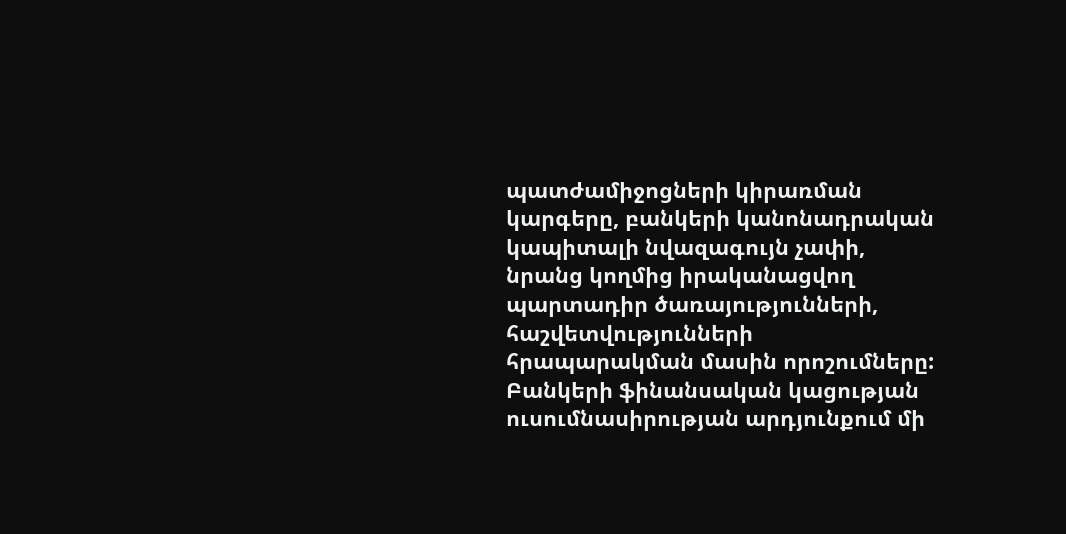պատժամիջոցների կիրառման կարգերը, բանկերի կանոնադրական կապիտալի նվազագույն չափի, նրանց կողմից իրականացվող պարտադիր ծառայությունների, հաշվետվությունների հրապարակման մասին որոշումները: Բանկերի ֆինանսական կացության ուսումնասիրության արդյունքում մի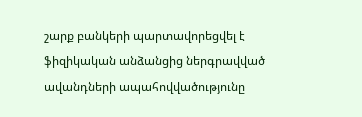շարք բանկերի պարտավորեցվել է ֆիզիկական անձանցից ներգրավված ավանդների ապահովվածությունը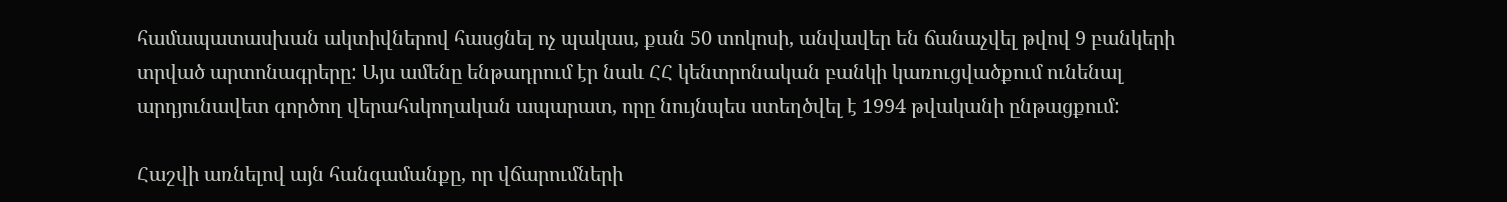համապատասխան ակտիվներով հասցնել ոչ պակաս, քան 50 տոկոսի, անվավեր են ճանաչվել թվով 9 բանկերի տրված արտոնագրերը: Այս ամենը ենթադրում էր նաև ՀՀ կենտրոնական բանկի կառուցվածքում ունենալ արդյունավետ գործող վերահսկողական ապարատ, որը նույնպես ստեղծվել է 1994 թվականի ընթացքում:

Հաշվի առնելով այն հանգամանքը, որ վճարումների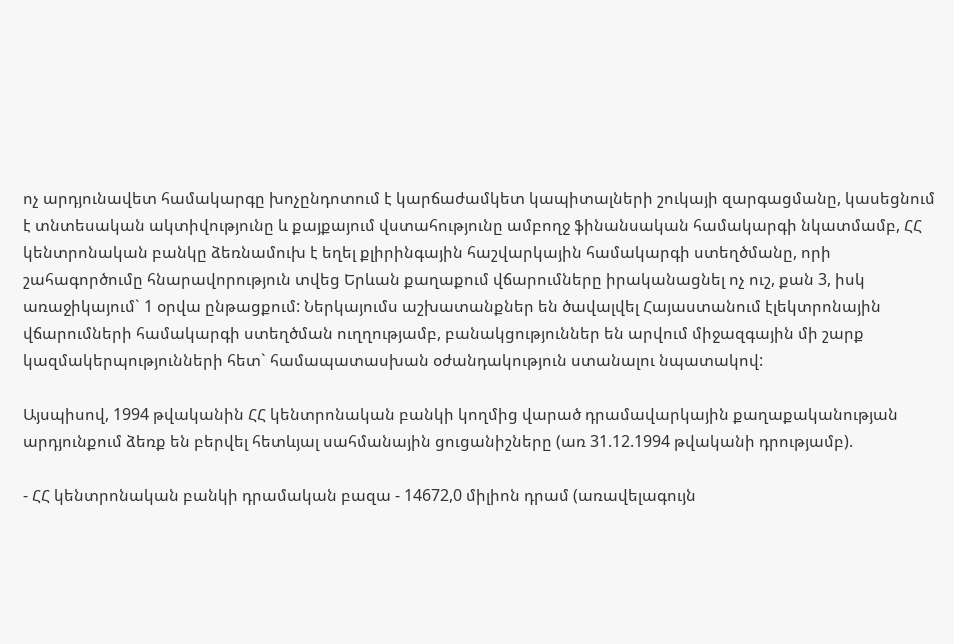ոչ արդյունավետ համակարգը խոչընդոտում է կարճաժամկետ կապիտալների շուկայի զարգացմանը, կասեցնում է տնտեսական ակտիվությունը և քայքայում վստահությունը ամբողջ ֆինանսական համակարգի նկատմամբ, ՀՀ կենտրոնական բանկը ձեռնամուխ է եղել քլիրինգային հաշվարկային համակարգի ստեղծմանը, որի շահագործումը հնարավորություն տվեց Երևան քաղաքում վճարումները իրականացնել ոչ ուշ, քան 3, իսկ առաջիկայում` 1 օրվա ընթացքում: Ներկայումս աշխատանքներ են ծավալվել Հայաստանում էլեկտրոնային վճարումների համակարգի ստեղծման ուղղությամբ, բանակցություններ են արվում միջազգային մի շարք կազմակերպությունների հետ` համապատասխան օժանդակություն ստանալու նպատակով:

Այսպիսով, 1994 թվականին ՀՀ կենտրոնական բանկի կողմից վարած դրամավարկային քաղաքականության արդյունքում ձեռք են բերվել հետևյալ սահմանային ցուցանիշները (առ 31.12.1994 թվականի դրությամբ).

- ՀՀ կենտրոնական բանկի դրամական բազա - 14672,0 միլիոն դրամ (առավելագույն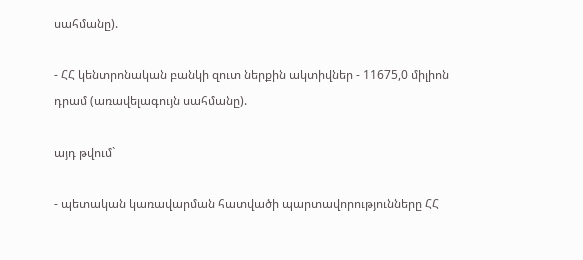սահմանը).

- ՀՀ կենտրոնական բանկի զուտ ներքին ակտիվներ - 11675,0 միլիոն դրամ (առավելագույն սահմանը).

այդ թվում`

- պետական կառավարման հատվածի պարտավորությունները ՀՀ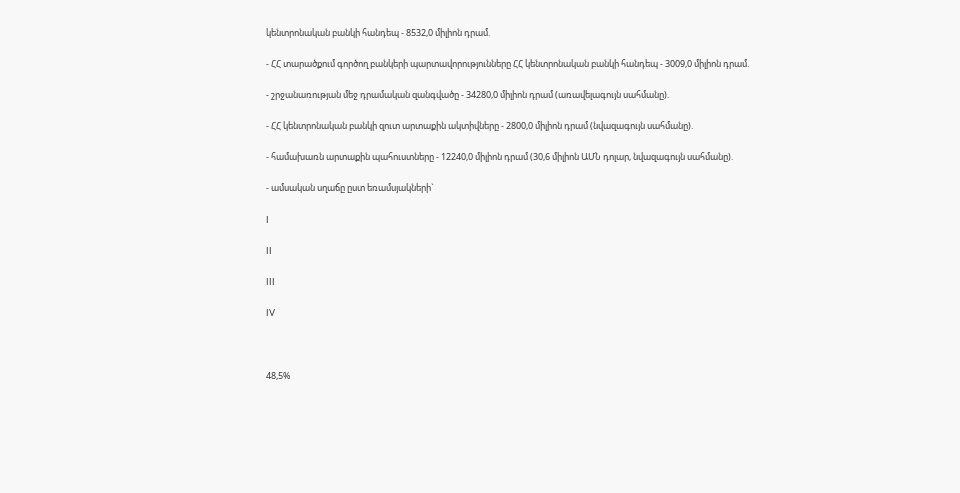կենտրոնական բանկի հանդեպ - 8532,0 միլիոն դրամ.

- ՀՀ տարածքում գործող բանկերի պարտավորությունները ՀՀ կենտրոնական բանկի հանդեպ - 3009,0 միլիոն դրամ.

- շրջանառության մեջ դրամական զանգվածը - 34280,0 միլիոն դրամ (առավելագույն սահմանը).

- ՀՀ կենտրոնական բանկի զուտ արտաքին ակտիվները - 2800,0 միլիոն դրամ (նվազագույն սահմանը).

- համախառն արտաքին պահուստները - 12240,0 միլիոն դրամ (30,6 միլիոն ԱՄՆ դոլար, նվազագույն սահմանը).

- ամսական սղաճը ըստ եռամսյակների`

I

II

III

IV



48,5%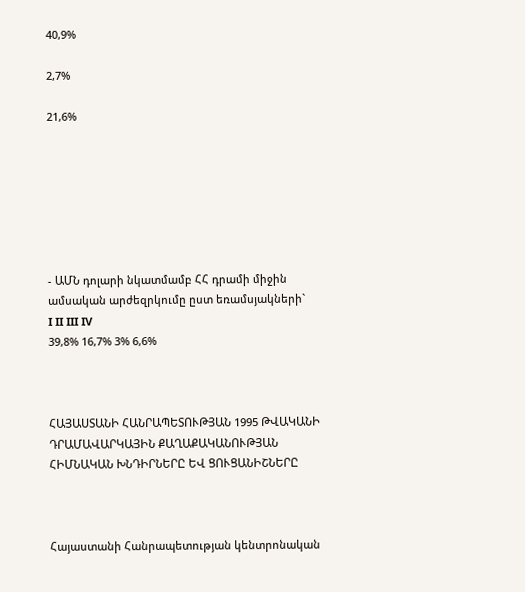40,9%

2,7%

21,6%







- ԱՄՆ դոլարի նկատմամբ ՀՀ դրամի միջին ամսական արժեզրկումը ըստ եռամսյակների`
I II III IV
39,8% 16,7% 3% 6,6%



ՀԱՅԱՍՏԱՆԻ ՀԱՆՐԱՊԵՏՈՒԹՅԱՆ 1995 ԹՎԱԿԱՆԻ ԴՐԱՄԱՎԱՐԿԱՅԻՆ ՔԱՂԱՔԱԿԱՆՈՒԹՅԱՆ ՀԻՄՆԱԿԱՆ ԽՆԴԻՐՆԵՐԸ ԵՎ ՑՈՒՑԱՆԻՇՆԵՐԸ



Հայաստանի Հանրապետության կենտրոնական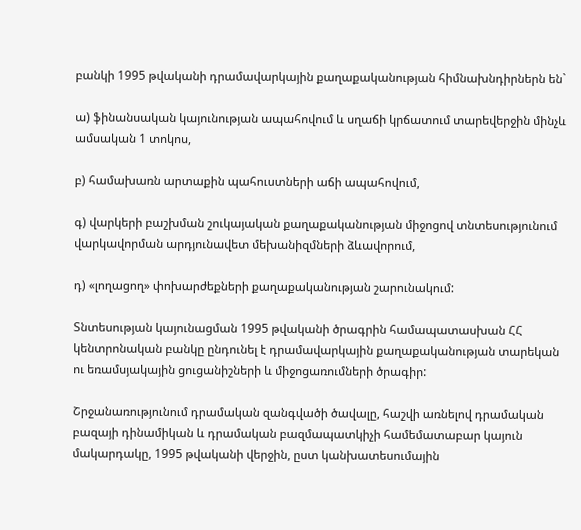բանկի 1995 թվականի դրամավարկային քաղաքականության հիմնախնդիրներն են`

ա) ֆինանսական կայունության ապահովում և սղաճի կրճատում տարեվերջին մինչև ամսական 1 տոկոս,

բ) համախառն արտաքին պահուստների աճի ապահովում,

գ) վարկերի բաշխման շուկայական քաղաքականության միջոցով տնտեսությունում վարկավորման արդյունավետ մեխանիզմների ձևավորում,

դ) «լողացող» փոխարժեքների քաղաքականության շարունակում:

Տնտեսության կայունացման 1995 թվականի ծրագրին համապատասխան ՀՀ կենտրոնական բանկը ընդունել է դրամավարկային քաղաքականության տարեկան ու եռամսյակային ցուցանիշների և միջոցառումների ծրագիր:

Շրջանառությունում դրամական զանգվածի ծավալը, հաշվի առնելով դրամական բազայի դինամիկան և դրամական բազմապատկիչի համեմատաբար կայուն մակարդակը, 1995 թվականի վերջին, ըստ կանխատեսումային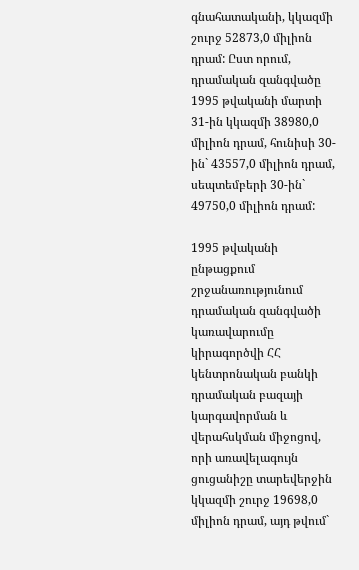գնահատականի, կկազմի շուրջ 52873,0 միլիոն դրամ: Ըստ որում, դրամական զանգվածը 1995 թվականի մարտի 31-ին կկազմի 38980,0 միլիոն դրամ, հունիսի 30-ին` 43557,0 միլիոն դրամ, սեպտեմբերի 30-ին` 49750,0 միլիոն դրամ:

1995 թվականի ընթացքում շրջանառությունում դրամական զանգվածի կառավարումը կիրագործվի ՀՀ կենտրոնական բանկի դրամական բազայի կարգավորման և վերահսկման միջոցով, որի առավելագույն ցուցանիշը տարեվերջին կկազմի շուրջ 19698,0 միլիոն դրամ, այդ թվում`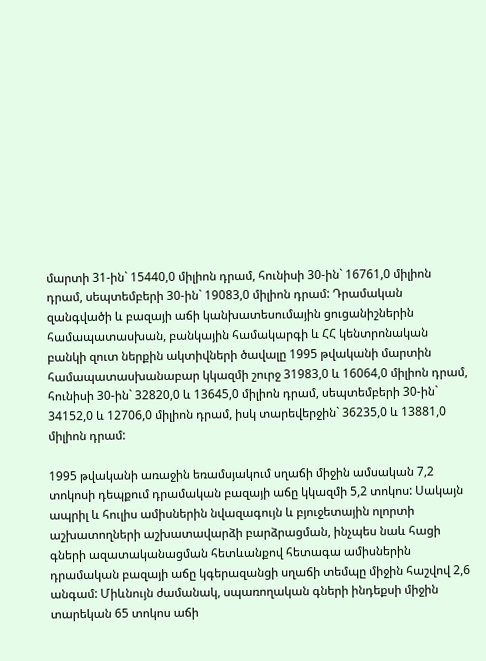մարտի 31-ին` 15440,0 միլիոն դրամ, հունիսի 30-ին` 16761,0 միլիոն դրամ, սեպտեմբերի 30-ին` 19083,0 միլիոն դրամ: Դրամական զանգվածի և բազայի աճի կանխատեսումային ցուցանիշներին համապատասխան, բանկային համակարգի և ՀՀ կենտրոնական բանկի զուտ ներքին ակտիվների ծավալը 1995 թվականի մարտին համապատասխանաբար կկազմի շուրջ 31983,0 և 16064,0 միլիոն դրամ, հունիսի 30-ին` 32820,0 և 13645,0 միլիոն դրամ, սեպտեմբերի 30-ին` 34152,0 և 12706,0 միլիոն դրամ, իսկ տարեվերջին` 36235,0 և 13881,0 միլիոն դրամ:

1995 թվականի առաջին եռամսյակում սղաճի միջին ամսական 7,2 տոկոսի դեպքում դրամական բազայի աճը կկազմի 5,2 տոկոս: Սակայն ապրիլ և հուլիս ամիսներին նվազագույն և բյուջետային ոլորտի աշխատողների աշխատավարձի բարձրացման, ինչպես նաև հացի գների ազատականացման հետևանքով հետագա ամիսներին դրամական բազայի աճը կգերազանցի սղաճի տեմպը միջին հաշվով 2,6 անգամ: Միևնույն ժամանակ, սպառողական գների ինդեքսի միջին տարեկան 65 տոկոս աճի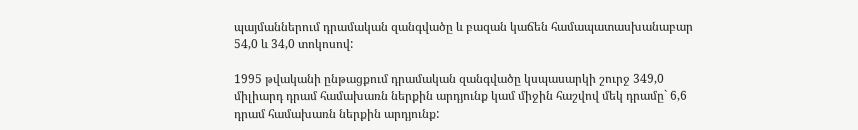պայմաններում դրամական զանգվածը և բազան կաճեն համապատասխանաբար 54,0 և 34,0 տոկոսով:

1995 թվականի ընթացքում դրամական զանգվածը կսպասարկի շուրջ 349,0 միլիարդ դրամ համախառն ներքին արդյունք կամ միջին հաշվով մեկ դրամը` 6,6 դրամ համախառն ներքին արդյունք: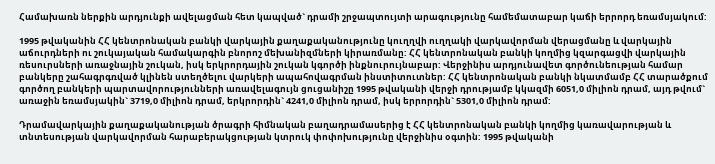Համախառն ներքին արդյունքի ավելացման հետ կապված` դրամի շրջապտույտի արագությունը համեմատաբար կաճի երրորդ եռամսյակում:

1995 թվականին ՀՀ կենտրոնական բանկի վարկային քաղաքականությունը կուղղվի ուղղակի վարկավորման վերացմանը և վարկային աճուրդների ու շուկայական համակարգին բնորոշ մեխանիզմների կիրառմանը: ՀՀ կենտրոնական բանկի կողմից կզարգացվի վարկային ռեսուրսների առաջնային շուկան, իսկ երկրորդային շուկան կգործի ինքնուրույնաբար: Վերջինիս արդյունավետ գործունեության համար բանկերը շահագրգռված կլինեն ստեղծելու վարկերի ապահովագրման ինստիտուտներ: ՀՀ կենտրոնական բանկի նկատմամբ ՀՀ տարածքում գործող բանկերի պարտավորությունների առավելագույն ցուցանիշը 1995 թվականի վերջի դրությամբ կկազմի 6051,0 միլիոն դրամ, այդ թվում` առաջին եռամսյակին` 3719,0 միլիոն դրամ, երկրորդին` 4241,0 միլիոն դրամ, իսկ երրորդին` 5301,0 միլիոն դրամ:

Դրամավարկային քաղաքականության ծրագրի հիմնական բաղադրամասերից է ՀՀ կենտրոնական բանկի կողմից կառավարության և տնտեսության վարկավորման հարաբերակցության կտրուկ փոփոխությունը վերջինիս օգտին: 1995 թվականի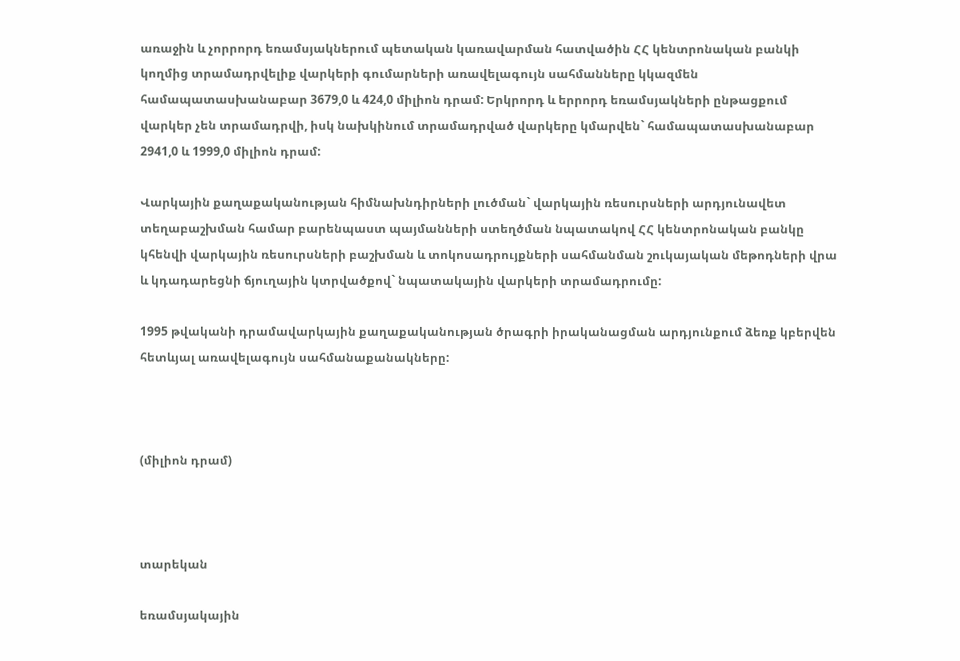առաջին և չորրորդ եռամսյակներում պետական կառավարման հատվածին ՀՀ կենտրոնական բանկի կողմից տրամադրվելիք վարկերի գումարների առավելագույն սահմանները կկազմեն համապատասխանաբար 3679,0 և 424,0 միլիոն դրամ: Երկրորդ և երրորդ եռամսյակների ընթացքում վարկեր չեն տրամադրվի, իսկ նախկինում տրամադրված վարկերը կմարվեն` համապատասխանաբար 2941,0 և 1999,0 միլիոն դրամ:

Վարկային քաղաքականության հիմնախնդիրների լուծման` վարկային ռեսուրսների արդյունավետ տեղաբաշխման համար բարենպաստ պայմանների ստեղծման նպատակով ՀՀ կենտրոնական բանկը կհենվի վարկային ռեսուրսների բաշխման և տոկոսադրույքների սահմանման շուկայական մեթոդների վրա և կդադարեցնի ճյուղային կտրվածքով` նպատակային վարկերի տրամադրումը:

1995 թվականի դրամավարկային քաղաքականության ծրագրի իրականացման արդյունքում ձեռք կբերվեն հետևյալ առավելագույն սահմանաքանակները:



(միլիոն դրամ)



տարեկան

եռամսյակային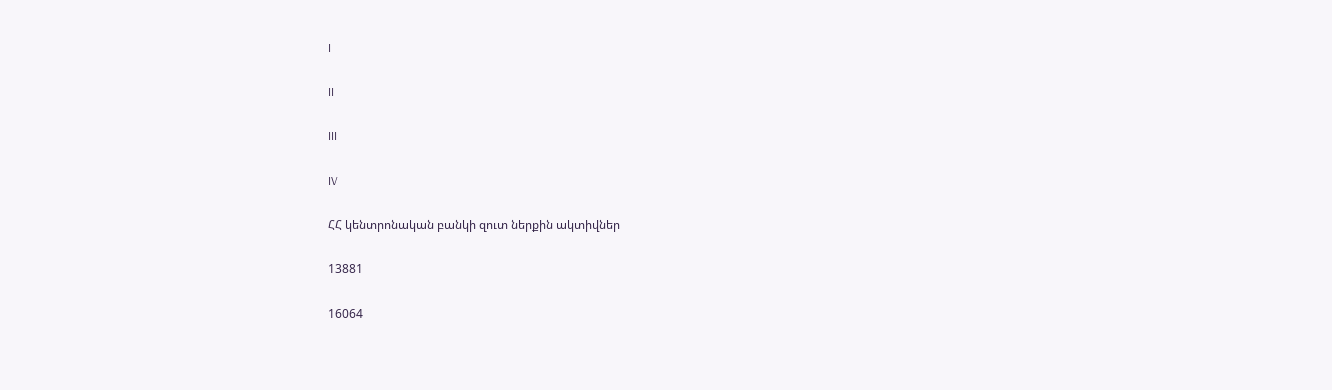I

II

III

IV

ՀՀ կենտրոնական բանկի զուտ ներքին ակտիվներ

13881

16064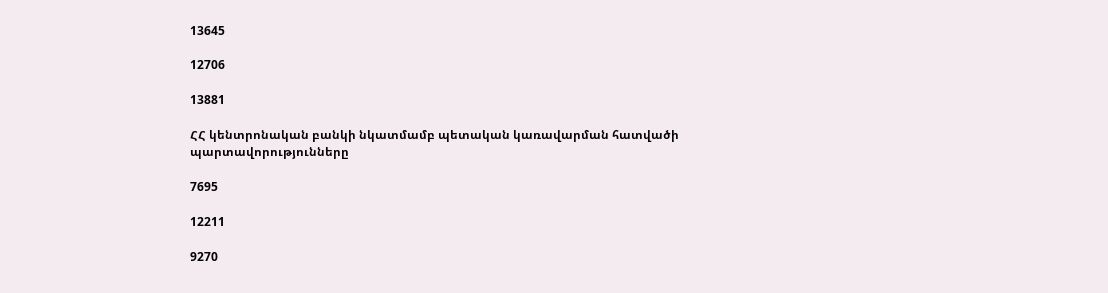13645

12706

13881

ՀՀ կենտրոնական բանկի նկատմամբ պետական կառավարման հատվածի պարտավորությունները

7695

12211

9270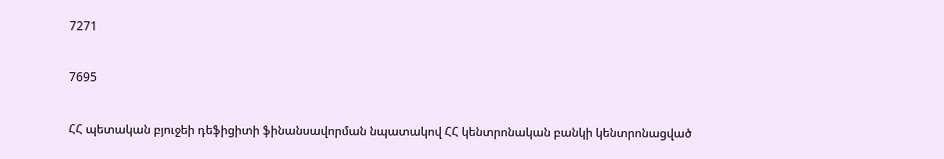7271

7695

ՀՀ պետական բյուջեի դեֆիցիտի ֆինանսավորման նպատակով ՀՀ կենտրոնական բանկի կենտրոնացված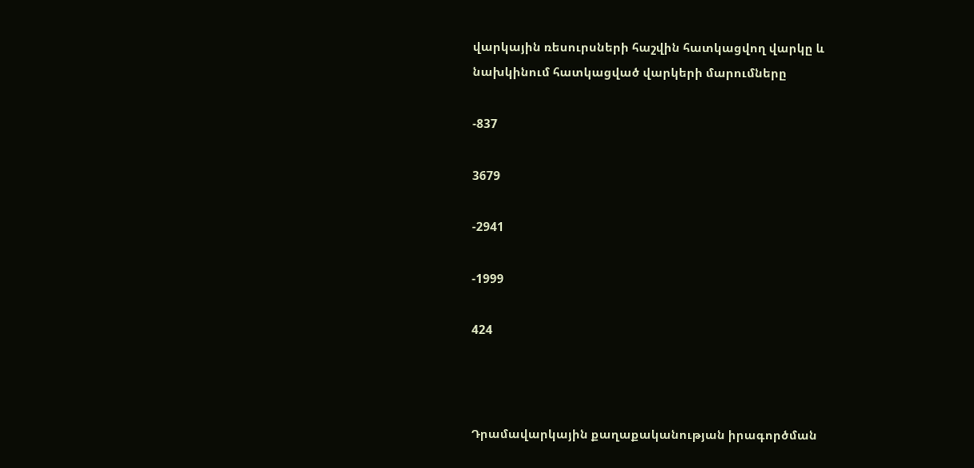վարկային ռեսուրսների հաշվին հատկացվող վարկը և նախկինում հատկացված վարկերի մարումները

-837

3679

-2941

-1999

424



Դրամավարկային քաղաքականության իրագործման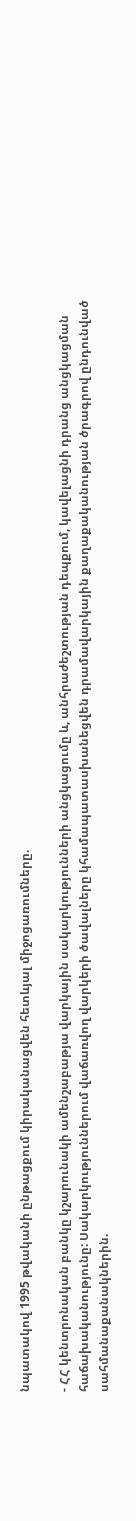նպատակով 1995 թվականի ընթացքում կիրականացվեն հետևյալ միջոցառումները.

- ՀՀ կենտրոնական բանկը կշարունակի ամենշաբաթյա վարկային սակարկությունների անցկացումը և, անհրաժեշտության դեպքում, կավելացնի դրանց անցկացման հաճախականությունը: Սակարկություններում վաճառվող վարկերի ծավալները կհամապատասխանեցվեն դրամավարկային քաղաքականության ծրագրով ընդունված սահմանաքանակներին.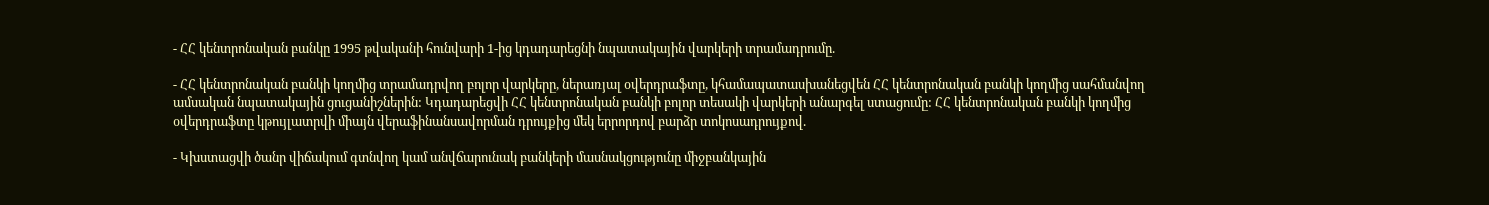- ՀՀ կենտրոնական բանկը 1995 թվականի հունվարի 1-ից կդադարեցնի նպատակային վարկերի տրամադրումը.

- ՀՀ կենտրոնական բանկի կողմից տրամադրվող բոլոր վարկերը, ներառյալ օվերդրաֆտը, կհամապատասխանեցվեն ՀՀ կենտրոնական բանկի կողմից սահմանվող ամսական նպատակային ցուցանիշներին: Կդադարեցվի ՀՀ կենտրոնական բանկի բոլոր տեսակի վարկերի անարգել ստացումը: ՀՀ կենտրոնական բանկի կողմից օվերդրաֆտը կթույլատրվի միայն վերաֆինանսավորման դրույքից մեկ երրորդով բարձր տոկոսադրույքով.

- Կխստացվի ծանր վիճակում գտնվող կամ անվճարունակ բանկերի մասնակցությունը միջբանկային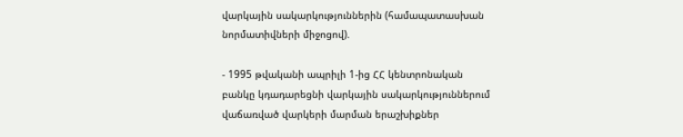վարկային սակարկություններին (համապատասխան նորմատիվների միջոցով).

- 1995 թվականի ապրիլի 1-ից ՀՀ կենտրոնական բանկը կդադարեցնի վարկային սակարկություններում վաճառված վարկերի մարման երաշխիքներ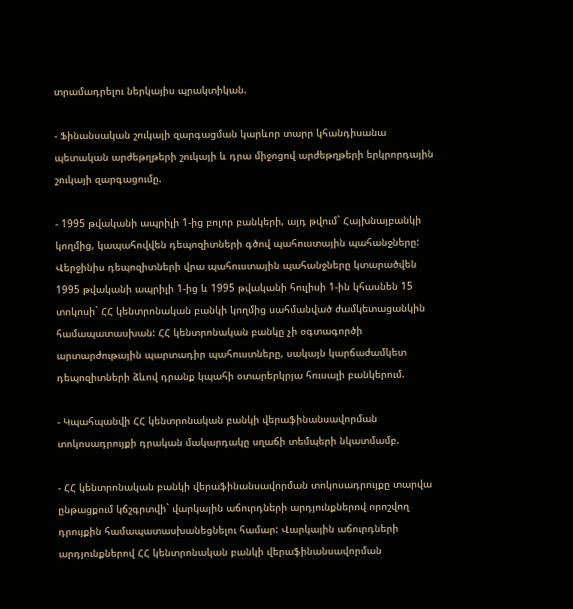տրամադրելու ներկայիս պրակտիկան.

- Ֆինանսական շուկայի զարգացման կարևոր տարր կհանդիսանա պետական արժեթղթերի շուկայի և դրա միջոցով արժեթղթերի երկրորդային շուկայի զարգացումը.

- 1995 թվականի ապրիլի 1-ից բոլոր բանկերի, այդ թվում` Հայխնայբանկի կողմից, կապահովվեն դեպոզիտների գծով պահուստային պահանջները: Վերջինիս դեպոզիտների վրա պահուստային պահանջները կտարածվեն 1995 թվականի ապրիլի 1-ից և 1995 թվականի հուլիսի 1-ին կհասնեն 15 տոկոսի` ՀՀ կենտրոնական բանկի կողմից սահմանված ժամկետացանկին համապատասխան: ՀՀ կենտրոնական բանկը չի օգտագործի արտարժութային պարտադիր պահուստները, սակայն կարճաժամկետ դեպոզիտների ձևով դրանք կպահի օտարերկրյա հուսալի բանկերում.

- Կպահպանվի ՀՀ կենտրոնական բանկի վերաֆինանսավորման տոկոսադրույքի դրական մակարդակը սղաճի տեմպերի նկատմամբ.

- ՀՀ կենտրոնական բանկի վերաֆինանսավորման տոկոսադրույքը տարվա ընթացքում կճշգրտվի` վարկային աճուրդների արդյունքներով որոշվող դրույքին համապատասխանեցնելու համար: Վարկային աճուրդների արդյունքներով ՀՀ կենտրոնական բանկի վերաֆինանսավորման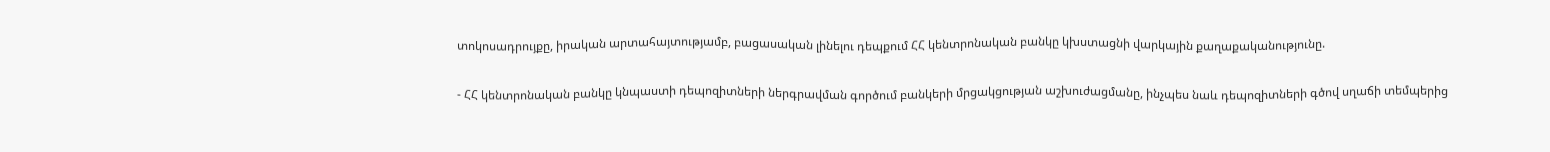տոկոսադրույքը, իրական արտահայտությամբ, բացասական լինելու դեպքում ՀՀ կենտրոնական բանկը կխստացնի վարկային քաղաքականությունը.

- ՀՀ կենտրոնական բանկը կնպաստի դեպոզիտների ներգրավման գործում բանկերի մրցակցության աշխուժացմանը, ինչպես նաև դեպոզիտների գծով սղաճի տեմպերից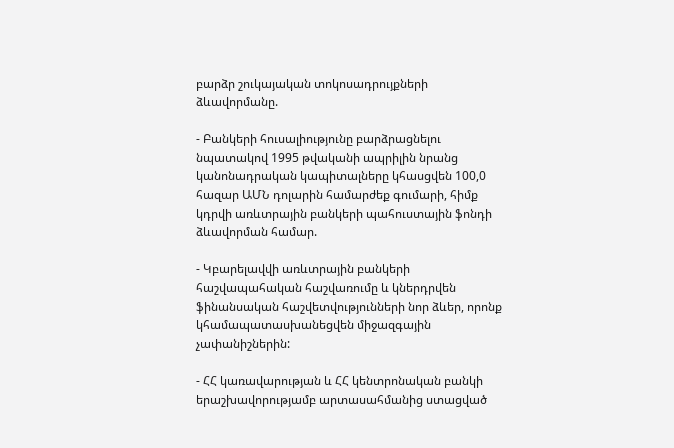բարձր շուկայական տոկոսադրույքների ձևավորմանը.

- Բանկերի հուսալիությունը բարձրացնելու նպատակով 1995 թվականի ապրիլին նրանց կանոնադրական կապիտալները կհասցվեն 100,0 հազար ԱՄՆ դոլարին համարժեք գումարի, հիմք կդրվի առևտրային բանկերի պահուստային ֆոնդի ձևավորման համար.

- Կբարելավվի առևտրային բանկերի հաշվապահական հաշվառումը և կներդրվեն ֆինանսական հաշվետվությունների նոր ձևեր, որոնք կհամապատասխանեցվեն միջազգային չափանիշներին:

- ՀՀ կառավարության և ՀՀ կենտրոնական բանկի երաշխավորությամբ արտասահմանից ստացված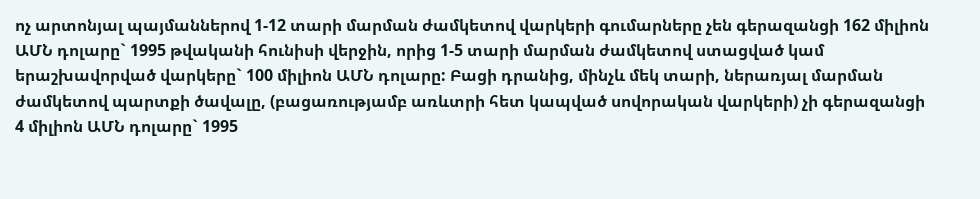ոչ արտոնյալ պայմաններով 1-12 տարի մարման ժամկետով վարկերի գումարները չեն գերազանցի 162 միլիոն ԱՄՆ դոլարը` 1995 թվականի հունիսի վերջին, որից 1-5 տարի մարման ժամկետով ստացված կամ երաշխավորված վարկերը` 100 միլիոն ԱՄՆ դոլարը: Բացի դրանից, մինչև մեկ տարի, ներառյալ մարման ժամկետով պարտքի ծավալը, (բացառությամբ առևտրի հետ կապված սովորական վարկերի) չի գերազանցի 4 միլիոն ԱՄՆ դոլարը` 1995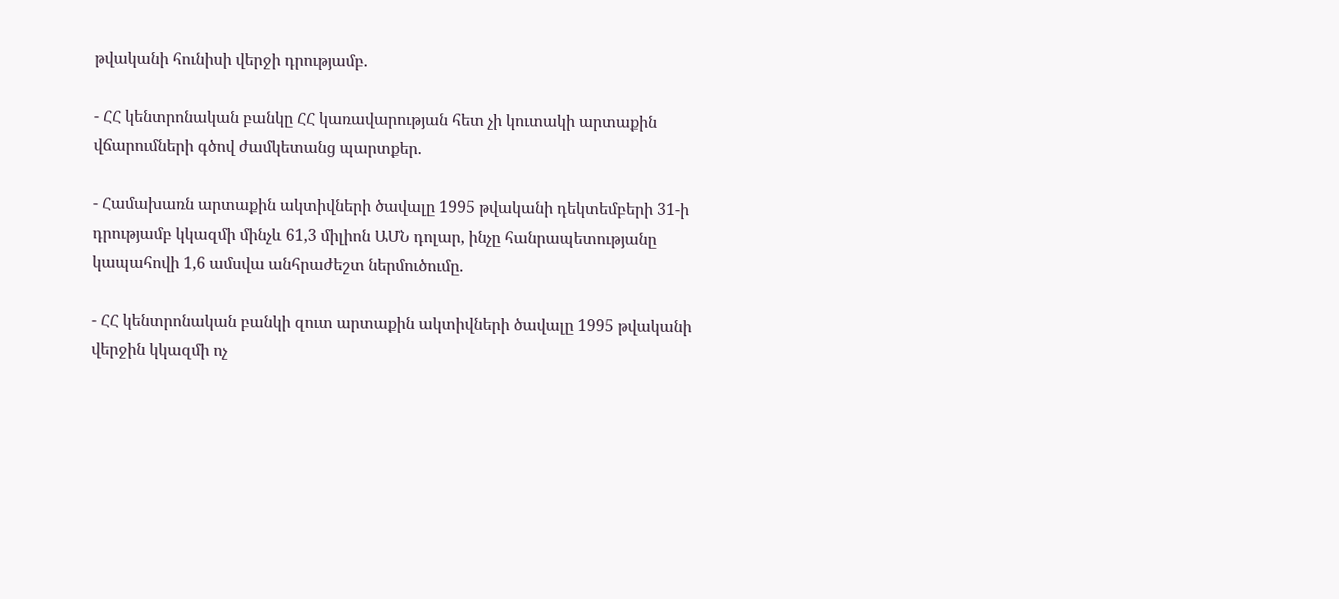թվականի հունիսի վերջի դրությամբ.

- ՀՀ կենտրոնական բանկը ՀՀ կառավարության հետ չի կուտակի արտաքին վճարումների գծով ժամկետանց պարտքեր.

- Համախառն արտաքին ակտիվների ծավալը 1995 թվականի դեկտեմբերի 31-ի դրությամբ կկազմի մինչև 61,3 միլիոն ԱՄՆ դոլար, ինչը հանրապետությանը կապահովի 1,6 ամսվա անհրաժեշտ ներմուծումը.

- ՀՀ կենտրոնական բանկի զուտ արտաքին ակտիվների ծավալը 1995 թվականի վերջին կկազմի ոչ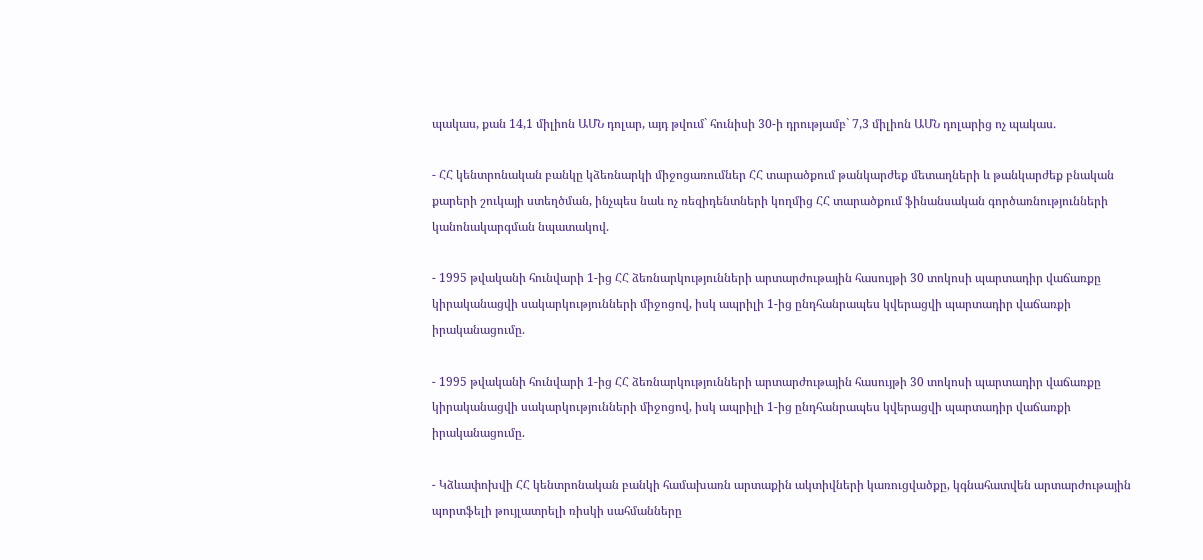պակաս, քան 14,1 միլիոն ԱՄՆ դոլար, այդ թվում` հունիսի 30-ի դրությամբ` 7,3 միլիոն ԱՄՆ դոլարից ոչ պակաս.

- ՀՀ կենտրոնական բանկը կձեռնարկի միջոցառումներ ՀՀ տարածքում թանկարժեք մետաղների և թանկարժեք բնական քարերի շուկայի ստեղծման, ինչպես նաև ոչ ռեզիդենտների կողմից ՀՀ տարածքում ֆինանսական գործառնությունների կանոնակարգման նպատակով.

- 1995 թվականի հունվարի 1-ից ՀՀ ձեռնարկությունների արտարժութային հասույթի 30 տոկոսի պարտադիր վաճառքը կիրականացվի սակարկությունների միջոցով, իսկ ապրիլի 1-ից ընդհանրապես կվերացվի պարտադիր վաճառքի իրականացումը.

- 1995 թվականի հունվարի 1-ից ՀՀ ձեռնարկությունների արտարժութային հասույթի 30 տոկոսի պարտադիր վաճառքը կիրականացվի սակարկությունների միջոցով, իսկ ապրիլի 1-ից ընդհանրապես կվերացվի պարտադիր վաճառքի իրականացումը.

- Կձևափոխվի ՀՀ կենտրոնական բանկի համախառն արտաքին ակտիվների կառուցվածքը, կգնահատվեն արտարժութային պորտֆելի թույլատրելի ռիսկի սահմանները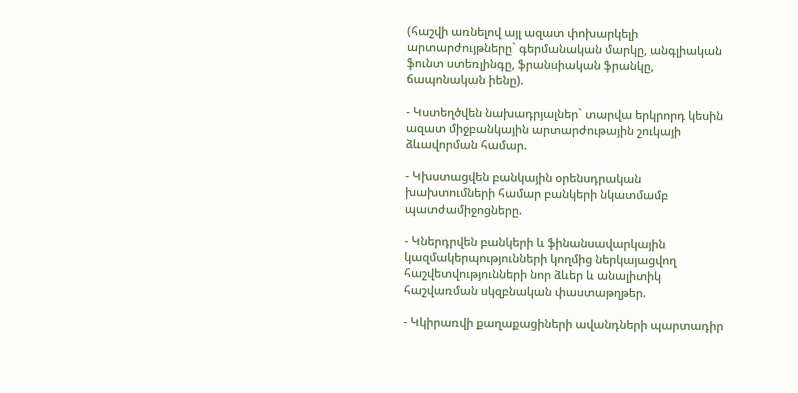(հաշվի առնելով այլ ազատ փոխարկելի արտարժույթները` գերմանական մարկը, անգլիական ֆունտ ստեռլինգը, ֆրանսիական ֆրանկը, ճապոնական իենը).

- Կստեղծվեն նախադրյալներ` տարվա երկրորդ կեսին ազատ միջբանկային արտարժութային շուկայի ձևավորման համար.

- Կխստացվեն բանկային օրենսդրական խախտումների համար բանկերի նկատմամբ պատժամիջոցները.

- Կներդրվեն բանկերի և ֆինանսավարկային կազմակերպությունների կողմից ներկայացվող հաշվետվությունների նոր ձևեր և անալիտիկ հաշվառման սկզբնական փաստաթղթեր.

- Կկիրառվի քաղաքացիների ավանդների պարտադիր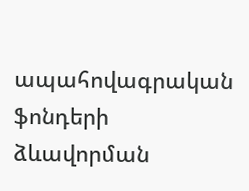ապահովագրական ֆոնդերի ձևավորման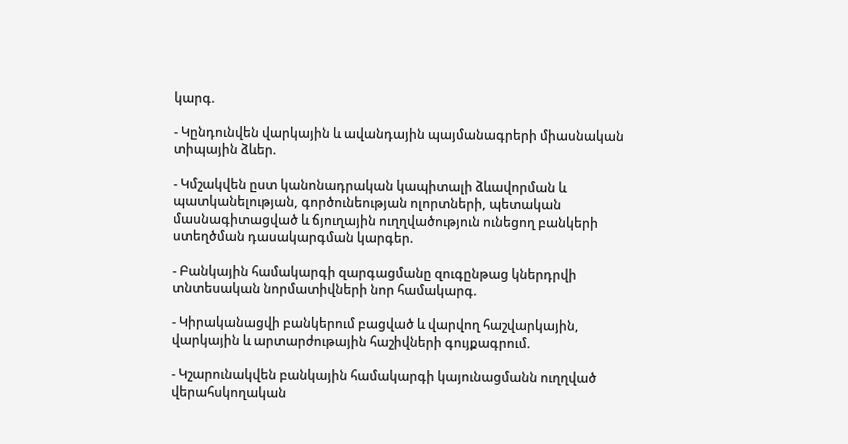կարգ.

- Կընդունվեն վարկային և ավանդային պայմանագրերի միասնական տիպային ձևեր.

- Կմշակվեն ըստ կանոնադրական կապիտալի ձևավորման և պատկանելության, գործունեության ոլորտների, պետական մասնագիտացված և ճյուղային ուղղվածություն ունեցող բանկերի ստեղծման դասակարգման կարգեր.

- Բանկային համակարգի զարգացմանը զուգընթաց կներդրվի տնտեսական նորմատիվների նոր համակարգ.

- Կիրականացվի բանկերում բացված և վարվող հաշվարկային, վարկային և արտարժութային հաշիվների գույքագրում.

- Կշարունակվեն բանկային համակարգի կայունացմանն ուղղված վերահսկողական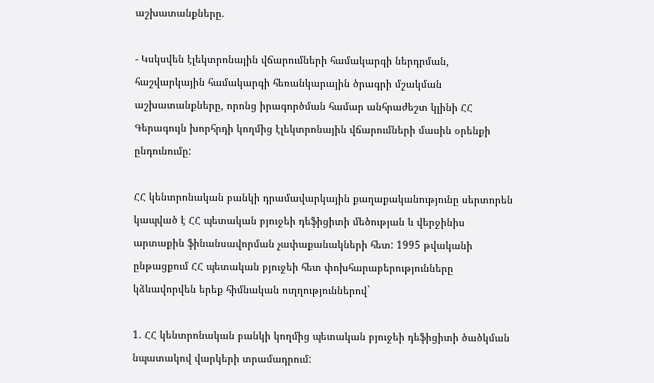աշխատանքները.

- Կսկսվեն էլեկտրոնային վճարումների համակարգի ներդրման, հաշվարկային համակարգի հեռանկարային ծրագրի մշակման աշխատանքները, որոնց իրագործման համար անհրաժեշտ կլինի ՀՀ Գերագույն խորհրդի կողմից էլեկտրոնային վճարումների մասին օրենքի ընդունումը:

ՀՀ կենտրոնական բանկի դրամավարկային քաղաքականությունը սերտորեն կապված է ՀՀ պետական բյուջեի դեֆիցիտի մեծության և վերջինիս արտաքին ֆինանսավորման չափաքանակների հետ: 1995 թվականի ընթացքում ՀՀ պետական բյուջեի հետ փոխհարաբերությունները կձևավորվեն երեք հիմնական ուղղություններով`

1. ՀՀ կենտրոնական բանկի կողմից պետական բյուջեի դեֆիցիտի ծածկման նպատակով վարկերի տրամադրում: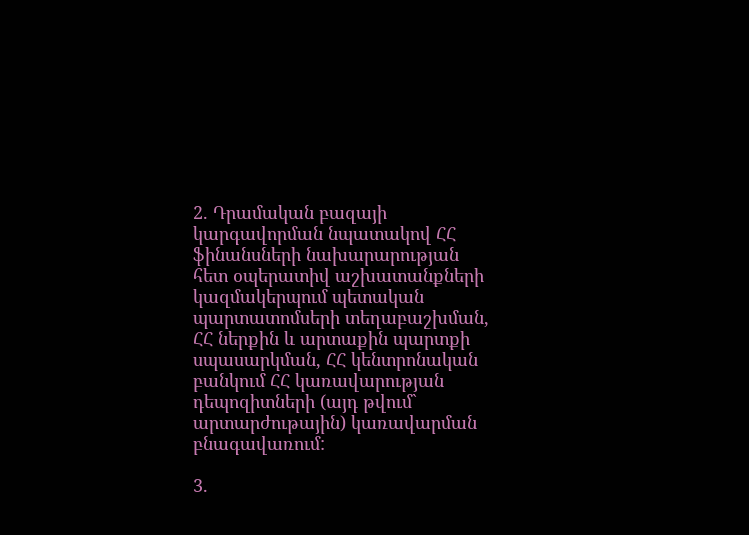2. Դրամական բազայի կարգավորման նպատակով ՀՀ ֆինանսների նախարարության հետ օպերատիվ աշխատանքների կազմակերպում պետական պարտատոմսերի տեղաբաշխման, ՀՀ ներքին և արտաքին պարտքի սպասարկման, ՀՀ կենտրոնական բանկում ՀՀ կառավարության դեպոզիտների (այդ թվում` արտարժութային) կառավարման բնագավառում:

3.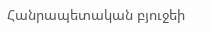Հանրապետական բյուջեի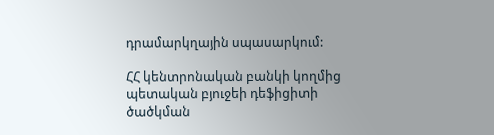դրամարկղային սպասարկում:

ՀՀ կենտրոնական բանկի կողմից պետական բյուջեի դեֆիցիտի ծածկման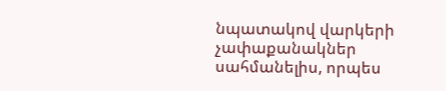նպատակով վարկերի չափաքանակներ սահմանելիս, որպես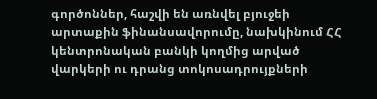գործոններ, հաշվի են առնվել բյուջեի արտաքին ֆինանսավորումը, նախկինում ՀՀ կենտրոնական բանկի կողմից արված վարկերի ու դրանց տոկոսադրույքների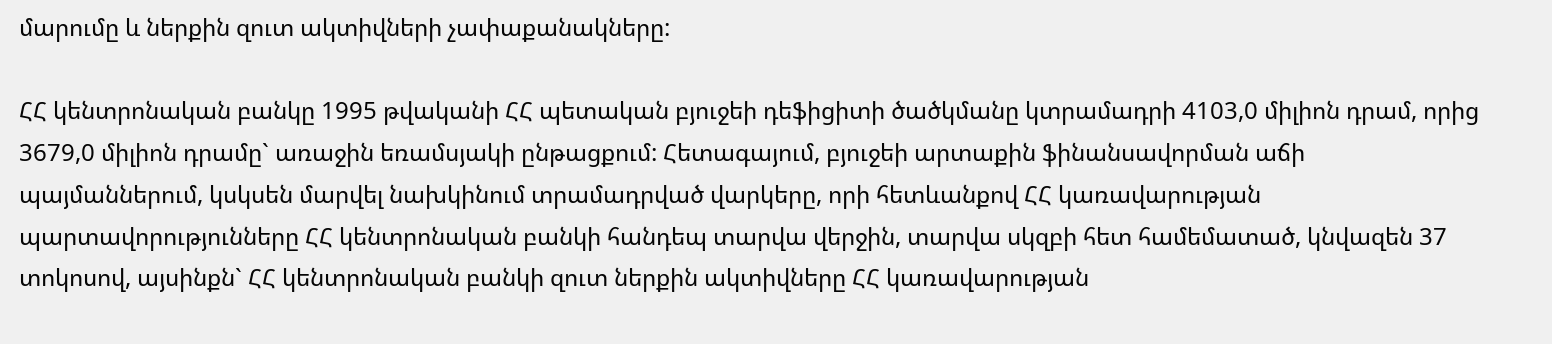մարումը և ներքին զուտ ակտիվների չափաքանակները:

ՀՀ կենտրոնական բանկը 1995 թվականի ՀՀ պետական բյուջեի դեֆիցիտի ծածկմանը կտրամադրի 4103,0 միլիոն դրամ, որից 3679,0 միլիոն դրամը` առաջին եռամսյակի ընթացքում: Հետագայում, բյուջեի արտաքին ֆինանսավորման աճի պայմաններում, կսկսեն մարվել նախկինում տրամադրված վարկերը, որի հետևանքով ՀՀ կառավարության պարտավորությունները ՀՀ կենտրոնական բանկի հանդեպ տարվա վերջին, տարվա սկզբի հետ համեմատած, կնվազեն 37 տոկոսով, այսինքն` ՀՀ կենտրոնական բանկի զուտ ներքին ակտիվները ՀՀ կառավարության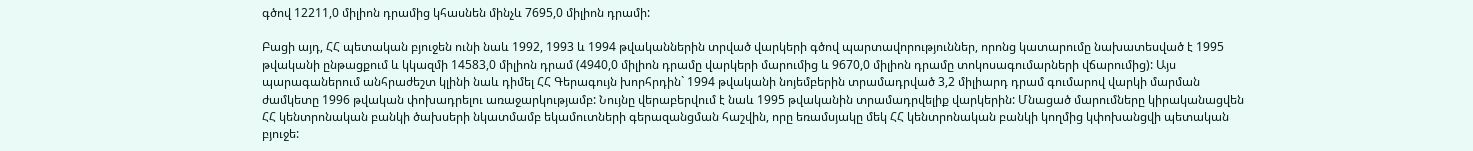գծով 12211,0 միլիոն դրամից կհասնեն մինչև 7695,0 միլիոն դրամի:

Բացի այդ, ՀՀ պետական բյուջեն ունի նաև 1992, 1993 և 1994 թվականներին տրված վարկերի գծով պարտավորություններ, որոնց կատարումը նախատեսված է 1995 թվականի ընթացքում և կկազմի 14583,0 միլիոն դրամ (4940,0 միլիոն դրամը վարկերի մարումից և 9670,0 միլիոն դրամը տոկոսագումարների վճարումից): Այս պարագաներում անհրաժեշտ կլինի նաև դիմել ՀՀ Գերագույն խորհրդին` 1994 թվականի նոյեմբերին տրամադրված 3,2 միլիարդ դրամ գումարով վարկի մարման ժամկետը 1996 թվական փոխադրելու առաջարկությամբ: Նույնը վերաբերվում է նաև 1995 թվականին տրամադրվելիք վարկերին: Մնացած մարումները կիրականացվեն ՀՀ կենտրոնական բանկի ծախսերի նկատմամբ եկամուտների գերազանցման հաշվին, որը եռամսյակը մեկ ՀՀ կենտրոնական բանկի կողմից կփոխանցվի պետական բյուջե: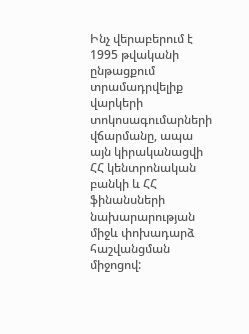Ինչ վերաբերում է 1995 թվականի ընթացքում տրամադրվելիք վարկերի տոկոսագումարների վճարմանը, ապա այն կիրականացվի ՀՀ կենտրոնական բանկի և ՀՀ ֆինանսների նախարարության միջև փոխադարձ հաշվանցման միջոցով: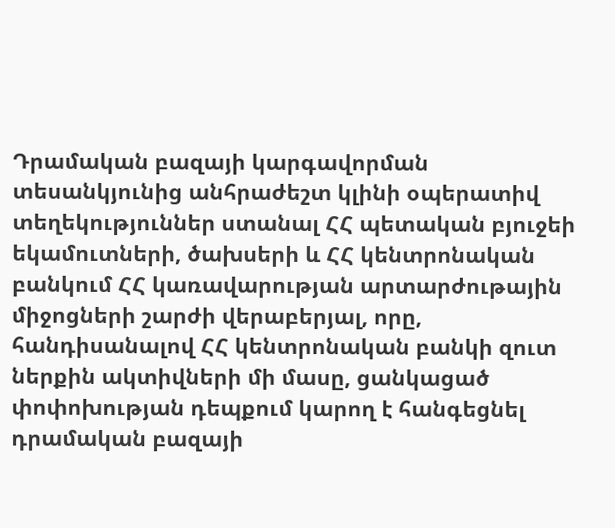Դրամական բազայի կարգավորման տեսանկյունից անհրաժեշտ կլինի օպերատիվ տեղեկություններ ստանալ ՀՀ պետական բյուջեի եկամուտների, ծախսերի և ՀՀ կենտրոնական բանկում ՀՀ կառավարության արտարժութային միջոցների շարժի վերաբերյալ, որը, հանդիսանալով ՀՀ կենտրոնական բանկի զուտ ներքին ակտիվների մի մասը, ցանկացած փոփոխության դեպքում կարող է հանգեցնել դրամական բազայի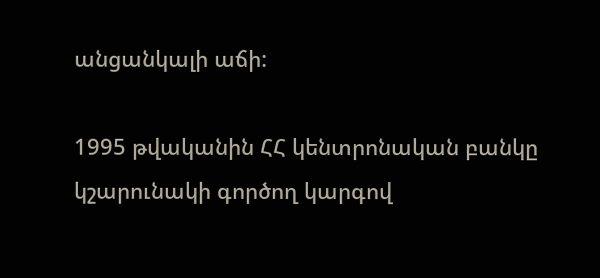անցանկալի աճի:

1995 թվականին ՀՀ կենտրոնական բանկը կշարունակի գործող կարգով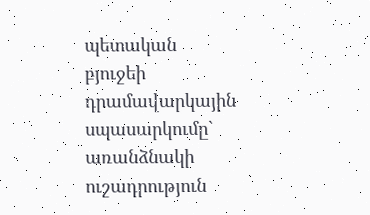պետական բյուջեի դրամավարկային սպասարկումը` առանձնակի ուշադրություն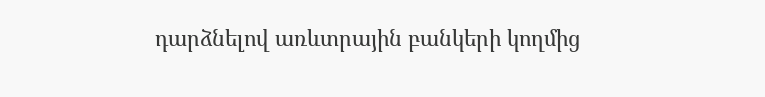դարձնելով առևտրային բանկերի կողմից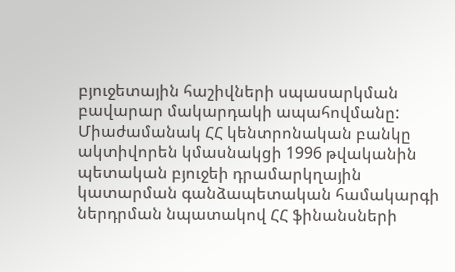բյուջետային հաշիվների սպասարկման բավարար մակարդակի ապահովմանը: Միաժամանակ ՀՀ կենտրոնական բանկը ակտիվորեն կմասնակցի 1996 թվականին պետական բյուջեի դրամարկղային կատարման գանձապետական համակարգի ներդրման նպատակով ՀՀ ֆինանսների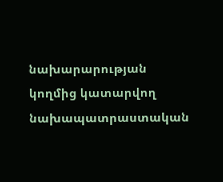նախարարության կողմից կատարվող նախապատրաստական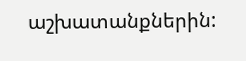աշխատանքներին: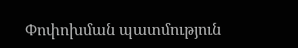Փոփոխման պատմություն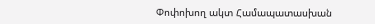Փոփոխող ակտ Համապատասխան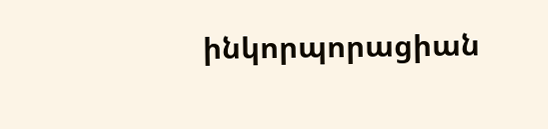ինկորպորացիան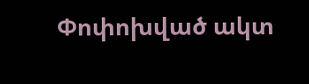Փոփոխված ակտ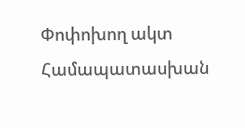Փոփոխող ակտ Համապատասխան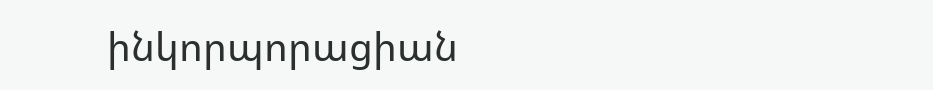ինկորպորացիան